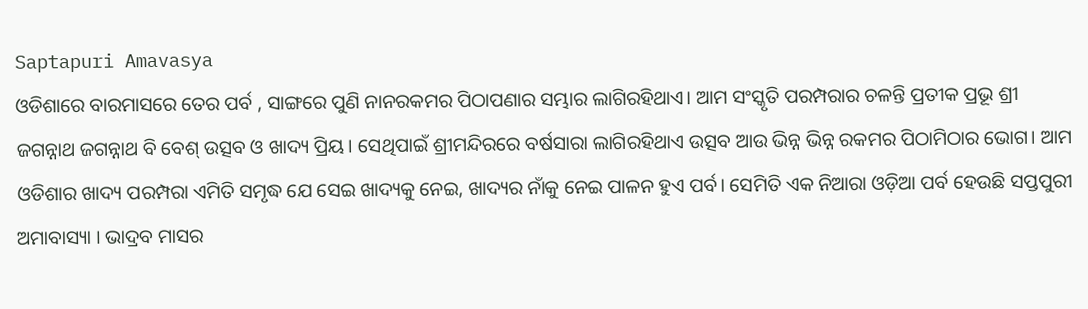Saptapuri Amavasya
ଓଡିଶାରେ ବାରମାସରେ ତେର ପର୍ବ , ସାଙ୍ଗରେ ପୁଣି ନାନରକମର ପିଠାପଣାର ସମ୍ଭାର ଲାଗିରହିଥାଏ। ଆମ ସଂସ୍କୃତି ପରମ୍ପରାର ଚଳନ୍ତି ପ୍ରତୀକ ପ୍ରଭୂ ଶ୍ରୀ ଜଗନ୍ନାଥ ଜଗନ୍ନାଥ ବି ବେଶ୍ ଉତ୍ସବ ଓ ଖାଦ୍ୟ ପ୍ରିୟ। ସେଥିପାଇଁ ଶ୍ରୀମନ୍ଦିରରେ ବର୍ଷସାରା ଲାଗିରହିଥାଏ ଉତ୍ସବ ଆଉ ଭିନ୍ନ ଭିନ୍ନ ରକମର ପିଠାମିଠାର ଭୋଗ। ଆମ ଓଡିଶାର ଖାଦ୍ୟ ପରମ୍ପରା ଏମିତି ସମୃଦ୍ଧ ଯେ ସେଇ ଖାଦ୍ୟକୁ ନେଇ, ଖାଦ୍ୟର ନାଁକୁ ନେଇ ପାଳନ ହୁଏ ପର୍ବ। ସେମିତି ଏକ ନିଆରା ଓଡ଼ିଆ ପର୍ବ ହେଉଛି ସପ୍ତପୁରୀ ଅମାବାସ୍ୟା । ଭାଦ୍ରବ ମାସର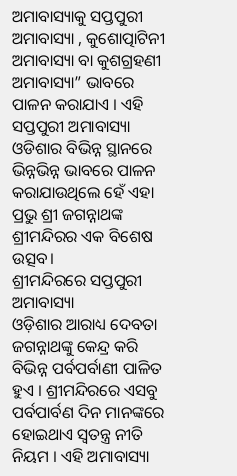ଅମାବାସ୍ୟାକୁ ସପ୍ତପୁରୀ ଅମାବାସ୍ୟା , କୁଶୋତ୍ପାଟିନୀ ଅମାବାସ୍ୟା ବା କୁଶଗ୍ରହଣୀ ଅମାବାସ୍ୟା” ଭାବରେ ପାଳନ କରାଯାଏ । ଏହି ସପ୍ତପୁରୀ ଅମାବାସ୍ୟା ଓଡିଶାର ବିଭିନ୍ନ ସ୍ଥାନରେ ଭିନ୍ନଭିନ୍ନ ଭାବରେ ପାଳନ କରାଯାଉଥିଲେ ହେଁ ଏହା ପ୍ରଭୁ ଶ୍ରୀ ଜଗନ୍ନାଥଙ୍କ ଶ୍ରୀମନ୍ଦିରର ଏକ ବିଶେଷ ଉତ୍ସବ।
ଶ୍ରୀମନ୍ଦିରରେ ସପ୍ତପୁରୀ ଅମାବାସ୍ୟା
ଓଡ଼ିଶାର ଆରାଧ୍ୟ ଦେବତା ଜଗନ୍ନାଥଙ୍କୁ କେନ୍ଦ୍ର କରି ବିଭିନ୍ନ ପର୍ବପର୍ବାଣୀ ପାଳିତ ହୁଏ । ଶ୍ରୀମନ୍ଦିରରେ ଏସବୁ ପର୍ବପାର୍ବଣ ଦିନ ମାନଙ୍କରେ ହୋଇଥାଏ ସ୍ବତନ୍ତ୍ର ନୀତି ନିୟମ । ଏହି ଅମାବାସ୍ୟା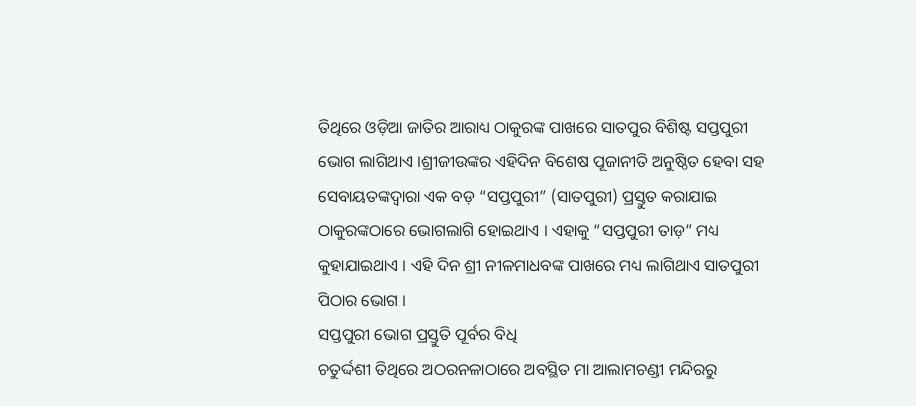ତିଥିରେ ଓଡ଼ିଆ ଜାତିର ଆରାଧ୍ୟ ଠାକୁରଙ୍କ ପାଖରେ ସାତପୁର ବିଶିଷ୍ଟ ସପ୍ତପୁରୀ ଭୋଗ ଲାଗିଥାଏ ।ଶ୍ରୀଜୀଉଙ୍କର ଏହିଦିନ ବିଶେଷ ପୂଜାନୀତି ଅନୁଷ୍ଠିତ ହେବା ସହ ସେବାୟତଙ୍କଦ୍ୱାରା ଏକ ବଡ଼ “ସପ୍ତପୁରୀ” (ସାତପୁରୀ) ପ୍ରସ୍ତୁତ କରାଯାଇ ଠାକୁରଙ୍କଠାରେ ଭୋଗଲାଗି ହୋଇଥାଏ । ଏହାକୁ “ସପ୍ତପୁରୀ ତାଡ଼” ମଧ୍ୟ କୁହାଯାଇଥାଏ । ଏହି ଦିନ ଶ୍ରୀ ନୀଳମାଧବଙ୍କ ପାଖରେ ମଧ୍ୟ ଲାଗିଥାଏ ସାତପୁରୀ ପିଠାର ଭୋଗ ।
ସପ୍ତପୁରୀ ଭୋଗ ପ୍ରସ୍ତୁତି ପୂର୍ବର ବିଧି
ଚତୁର୍ଦ୍ଦଶୀ ତିଥିରେ ଅଠରନଳାଠାରେ ଅବସ୍ଥିତ ମା ଆଲାମଚଣ୍ଡୀ ମନ୍ଦିରରୁ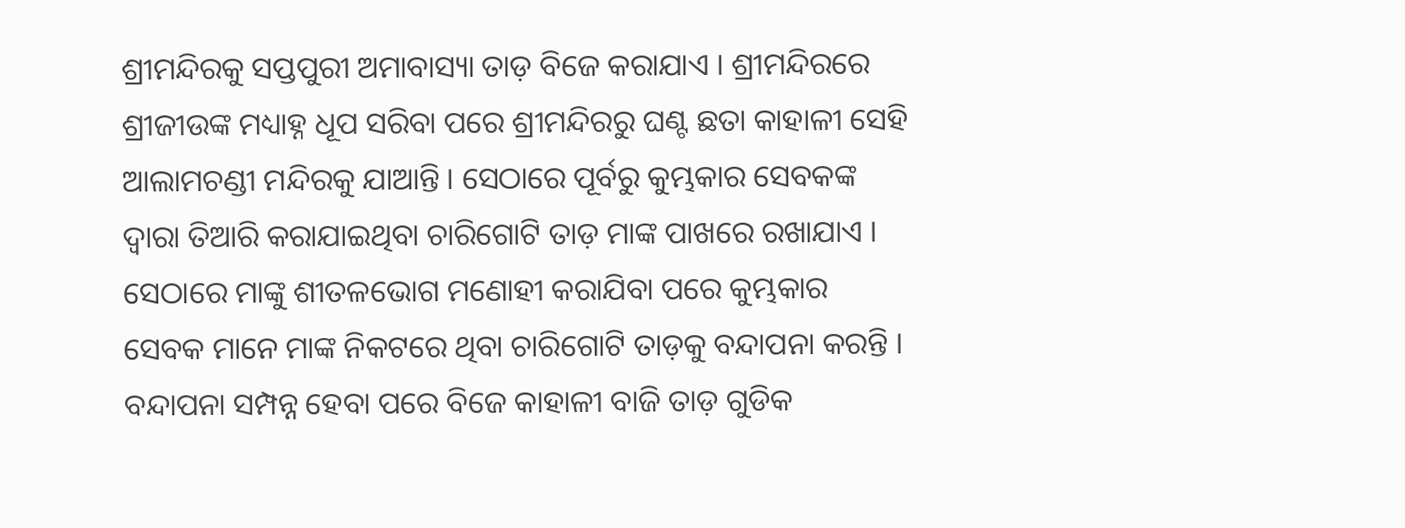ଶ୍ରୀମନ୍ଦିରକୁ ସପ୍ତପୁରୀ ଅମାବାସ୍ୟା ତାଡ଼ ବିଜେ କରାଯାଏ । ଶ୍ରୀମନ୍ଦିରରେ ଶ୍ରୀଜୀଉଙ୍କ ମଧ୍ୟାହ୍ନ ଧୂପ ସରିବା ପରେ ଶ୍ରୀମନ୍ଦିରରୁ ଘଣ୍ଟ ଛତା କାହାଳୀ ସେହି ଆଲାମଚଣ୍ଡୀ ମନ୍ଦିରକୁ ଯାଆନ୍ତି । ସେଠାରେ ପୂର୍ବରୁ କୁମ୍ଭକାର ସେବକଙ୍କ ଦ୍ୱାରା ତିଆରି କରାଯାଇଥିବା ଚାରିଗୋଟି ତାଡ଼ ମାଙ୍କ ପାଖରେ ରଖାଯାଏ । ସେଠାରେ ମାଙ୍କୁ ଶୀତଳଭୋଗ ମଣୋହୀ କରାଯିବା ପରେ କୁମ୍ଭକାର ସେବକ ମାନେ ମାଙ୍କ ନିକଟରେ ଥିବା ଚାରିଗୋଟି ତାଡ଼କୁ ବନ୍ଦାପନା କରନ୍ତି । ବନ୍ଦାପନା ସମ୍ପନ୍ନ ହେବା ପରେ ବିଜେ କାହାଳୀ ବାଜି ତାଡ଼ ଗୁଡିକ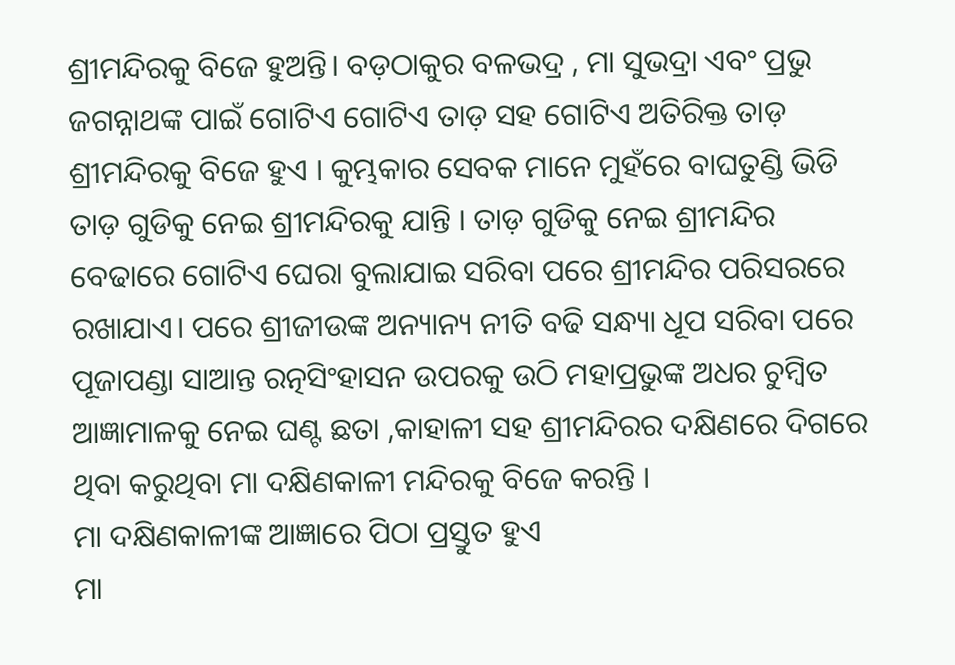ଶ୍ରୀମନ୍ଦିରକୁ ବିଜେ ହୁଅନ୍ତି। ବଡ଼ଠାକୁର ବଳଭଦ୍ର , ମା ସୁଭଦ୍ରା ଏବଂ ପ୍ରଭୁ ଜଗନ୍ନାଥଙ୍କ ପାଇଁ ଗୋଟିଏ ଗୋଟିଏ ତାଡ଼ ସହ ଗୋଟିଏ ଅତିରିକ୍ତ ତାଡ଼ ଶ୍ରୀମନ୍ଦିରକୁ ବିଜେ ହୁଏ । କୁମ୍ଭକାର ସେବକ ମାନେ ମୁହଁରେ ବାଘତୁଣ୍ଡି ଭିଡି ତାଡ଼ ଗୁଡିକୁ ନେଇ ଶ୍ରୀମନ୍ଦିରକୁ ଯାନ୍ତି । ତାଡ଼ ଗୁଡିକୁ ନେଇ ଶ୍ରୀମନ୍ଦିର ବେଢାରେ ଗୋଟିଏ ଘେରା ବୁଲାଯାଇ ସରିବା ପରେ ଶ୍ରୀମନ୍ଦିର ପରିସରରେ ରଖାଯାଏ। ପରେ ଶ୍ରୀଜୀଉଙ୍କ ଅନ୍ୟାନ୍ୟ ନୀତି ବଢି ସନ୍ଧ୍ୟା ଧୂପ ସରିବା ପରେ ପୂଜାପଣ୍ଡା ସାଆନ୍ତ ରତ୍ନସିଂହାସନ ଉପରକୁ ଉଠି ମହାପ୍ରଭୁଙ୍କ ଅଧର ଚୁମ୍ବିତ ଆଜ୍ଞାମାଳକୁ ନେଇ ଘଣ୍ଟ ଛତା ,କାହାଳୀ ସହ ଶ୍ରୀମନ୍ଦିରର ଦକ୍ଷିଣରେ ଦିଗରେ ଥିବା କରୁଥିବା ମା ଦକ୍ଷିଣକାଳୀ ମନ୍ଦିରକୁ ବିଜେ କରନ୍ତି ।
ମା ଦକ୍ଷିଣକାଳୀଙ୍କ ଆଜ୍ଞାରେ ପିଠା ପ୍ରସ୍ତୁତ ହୁଏ
ମା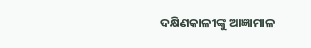ଦକ୍ଷିଣକାଳୀଙ୍କୁ ଆଜ୍ଞାମାଳ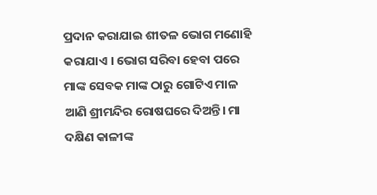ପ୍ରଦାନ କରାଯାଇ ଶୀତଳ ଭୋଗ ମଣୋହି କରାଯାଏ । ଭୋଗ ସରିବା ହେବା ପରେ ମାଙ୍କ ସେବକ ମାଙ୍କ ଠାରୁ ଗୋଟିଏ ମାଳ ଆଣି ଶ୍ରୀମନ୍ଦିର ରୋଷଘରେ ଦିଅନ୍ତି। ମା ଦକ୍ଷିଣ କାଳୀଙ୍କ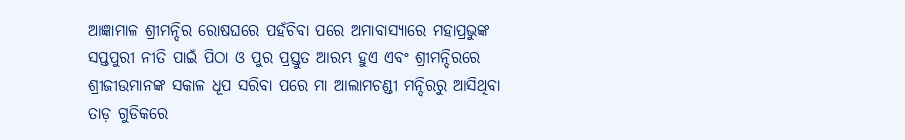ଆଜ୍ଞାମାଳ ଶ୍ରୀମନ୍ଦିର ରୋଷଘରେ ପହଁଚିବା ପରେ ଅମାବାସ୍ୟାରେ ମହାପ୍ରଭୁଙ୍କ ସପ୍ତପୁରୀ ନୀତି ପାଇଁ ପିଠା ଓ ପୁର ପ୍ରସ୍ତୁତ ଆରମ୍ଭ ହୁଏ ଏବଂ ଶ୍ରୀମନ୍ଦିରରେ ଶ୍ରୀଜୀଉମାନଙ୍କ ସକାଳ ଧୂପ ସରିବା ପରେ ମା ଆଲାମଚଣ୍ଡୀ ମନ୍ଦିରରୁ ଆସିଥିବା ତାଡ଼ ଗୁଡିକରେ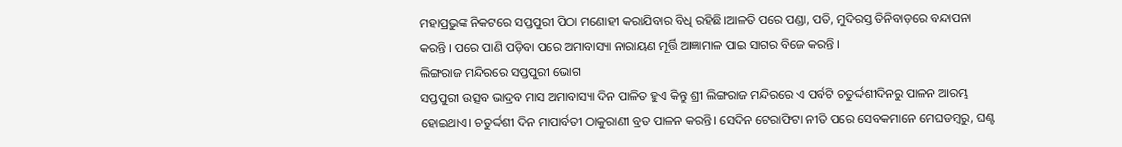ମହାପ୍ରଭୁଙ୍କ ନିକଟରେ ସପ୍ତପୁରୀ ପିଠା ମଣୋହୀ କରାଯିବାର ବିଧି ରହିଛି।ଆଳତି ପରେ ପଣ୍ଡା, ପତି, ମୁଦିରସ୍ତ ତିନିବାଡ଼ରେ ବନ୍ଦାପନା କରନ୍ତି । ପରେ ପାଣି ପଡ଼ିବା ପରେ ଅମାବାସ୍ୟା ନାରାୟଣ ମୂର୍ତ୍ତି ଆଜ୍ଞାମାଳ ପାଇ ସାଗର ବିଜେ କରନ୍ତି ।
ଲିଙ୍ଗରାଜ ମନ୍ଦିରରେ ସପ୍ତପୁରୀ ଭୋଗ
ସପ୍ତପୁରୀ ଉତ୍ସବ ଭାଦ୍ରବ ମାସ ଅମାବାସ୍ୟା ଦିନ ପାଳିତ ହୁଏ କିନ୍ତୁ ଶ୍ରୀ ଲିଙ୍ଗରାଜ ମନ୍ଦିରରେ ଏ ପର୍ବଟି ଚତୁର୍ଦ୍ଦଶୀଦିନରୁ ପାଳନ ଆରମ୍ଭ ହୋଇଥାଏ। ଚତୁର୍ଦ୍ଦଶୀ ଦିନ ମାପାର୍ବତୀ ଠାକୁରାଣୀ ବ୍ରତ ପାଳନ କରନ୍ତି। ସେଦିନ ଟେରାଫିଟା ନୀତି ପରେ ସେବକମାନେ ମେଘଡମ୍ବରୁ, ଘଣ୍ଟ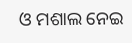ଓ ମଶାଲ ନେଇ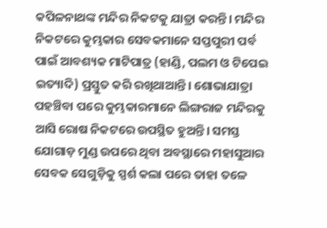କପିଳନାଥଙ୍କ ମନ୍ଦିର ନିକଟକୁ ଯାତ୍ରା କରନ୍ତି। ମନ୍ଦିର ନିକଟରେ କୁମ୍ଭକାର ସେବକମାନେ ସପ୍ତପୁରୀ ପର୍ବ ପାଇଁ ଆବଶ୍ୟକ ମାଟିପାତ୍ର (ହାଣ୍ଡି, ପଲମ ଓ ଟିପେଇ ଇତ୍ୟାଦି) ପ୍ରସ୍ତୁତ କରି ରଖିଥାଆନ୍ତି। ଶୋଭାଯାତ୍ରା ପହଞ୍ଚିବା ପରେ କୁମ୍ଭକାରମାନେ ଲିଙ୍ଗରାଜ ମନ୍ଦିରକୁ ଆସି ରୋଷ ନିକଟରେ ଉପସ୍ଥିତ ହୁଅନ୍ତି। ସମସ୍ତ ଯୋଗାଡ଼ ମୁଣ୍ଡ ଉପରେ ଥିବା ଅବସ୍ଥାରେ ମହାସୁଆର ସେବକ ସେଗୁଡ଼ିକୁ ସ୍ପର୍ଶ କଲା ପରେ ତାହା ତଳେ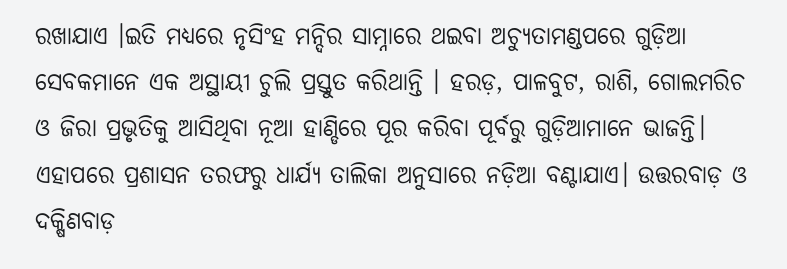ରଖାଯାଏ ।ଇତି ମଧ୍ୟରେ ନୃସିଂହ ମନ୍ଦିର ସାମ୍ନାରେ ଥଇବା ଅଚ୍ୟୁତାମଣ୍ଡପରେ ଗୁଡ଼ିଆ ସେବକମାନେ ଏକ ଅସ୍ଥାୟୀ ଚୁଲି ପ୍ରସ୍ତୁତ କରିଥାନ୍ତି । ହରଡ଼, ପାଳବୁଟ, ରାଶି, ଗୋଲମରିଚ ଓ ଜିରା ପ୍ରଭୃତିକୁ ଆସିଥିବା ନୂଆ ହାଣ୍ଡିରେ ପୂର କରିବା ପୂର୍ବରୁ ଗୁଡ଼ିଆମାନେ ଭାଜନ୍ତି। ଏହାପରେ ପ୍ରଶାସନ ତରଫରୁ ଧାର୍ଯ୍ୟ ତାଲିକା ଅନୁସାରେ ନଡ଼ିଆ ବଣ୍ଟାଯାଏ। ଉତ୍ତରବାଡ଼ ଓ ଦକ୍ଷିଣବାଡ଼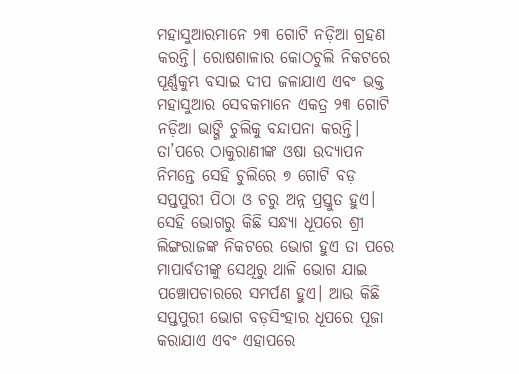ମହାସୁଆରମାନେ ୨୩ ଗୋଟି ନଡ଼ିଆ ଗ୍ରହଣ କରନ୍ତି। ରୋଷଶାଳାର କୋଠଚୁଲି ନିକଟରେ ପୂର୍ଣ୍ଣକୁମ୍ଭ ବସାଇ ଦୀପ ଜଳାଯାଏ ଏବଂ ଭକ୍ତ ମହାସୁଆର ସେବକମାନେ ଏକତ୍ର ୨୩ ଗୋଟି ନଡ଼ିଆ ଭାଙ୍ଗି ଚୁଲିକୁ ବନ୍ଦାପନା କରନ୍ତି। ତା’ପରେ ଠାକୁରାଣୀଙ୍କ ଓଷା ଉଦ୍ଯାପନ ନିମନ୍ତେ ସେହି ଚୁଲିରେ ୭ ଗୋଟି ବଡ଼ ସପ୍ତପୁରୀ ପିଠା ଓ ଚରୁ ଅନ୍ନ ପ୍ରସ୍ତୁତ ହୁଏ। ସେହି ଭୋଗରୁ କିଛି ସନ୍ଧ୍ଯା ଧୂପରେ ଶ୍ରୀ ଲିଙ୍ଗରାଜଙ୍କ ନିକଟରେ ଭୋଗ ହୁଏ ତା ପରେ ମାପାର୍ବତୀଙ୍କୁ ସେଥିରୁ ଥାଳି ଭୋଗ ଯାଇ ପଞ୍ଚୋପଚାରରେ ସମର୍ପଣ ହୁଏ। ଆଉ କିଛି ସପ୍ତପୁରୀ ଭୋଗ ବଡ଼ସିଂହାର ଧୂପରେ ପୂଜା କରାଯାଏ ଏବଂ ଏହାପରେ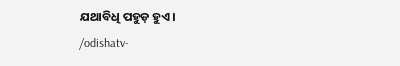ଯଥାବିଧି ପହୁଡ଼ ହୁଏ।
/odishatv-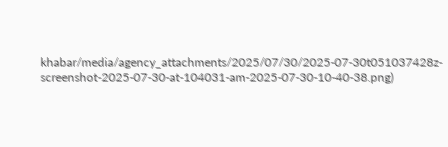khabar/media/agency_attachments/2025/07/30/2025-07-30t051037428z-screenshot-2025-07-30-at-104031-am-2025-07-30-10-40-38.png)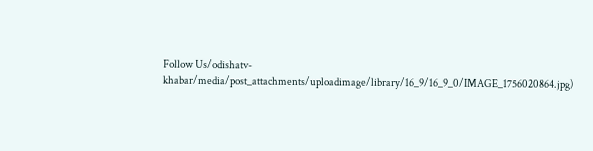Follow Us/odishatv-khabar/media/post_attachments/uploadimage/library/16_9/16_9_0/IMAGE_1756020864.jpg)